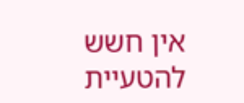אין חשש להטעיית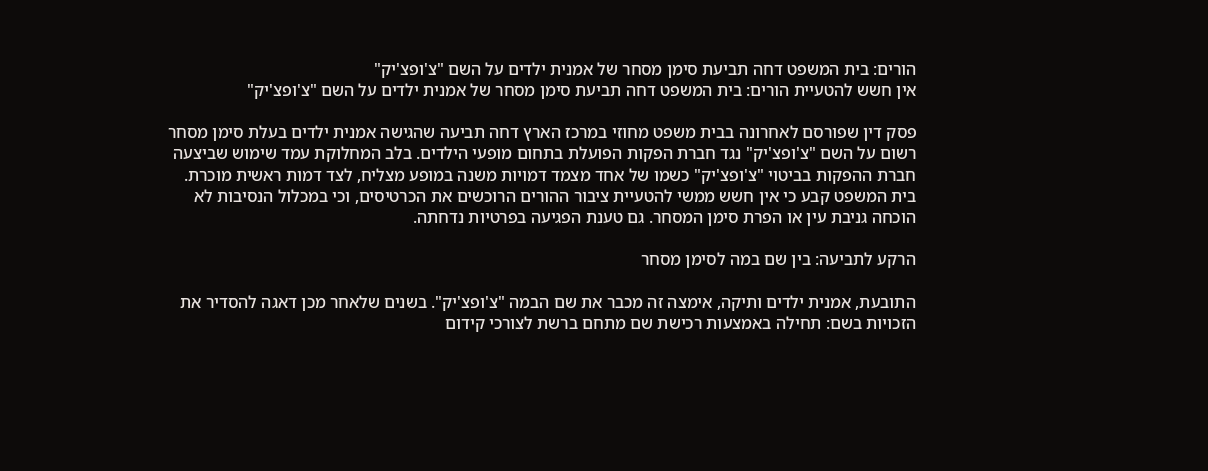הורים: בית המשפט דחה תביעת סימן מסחר של אמנית ילדים על השם "צ'ופצ'יק"
אין חשש להטעיית הורים: בית המשפט דחה תביעת סימן מסחר של אמנית ילדים על השם "צ'ופצ'יק"

פסק דין שפורסם לאחרונה בבית משפט מחוזי במרכז הארץ דחה תביעה שהגישה אמנית ילדים בעלת סימן מסחר רשום על השם "צ'ופצ'יק" נגד חברת הפקות הפועלת בתחום מופעי הילדים. בלב המחלוקת עמד שימוש שביצעה חברת ההפקות בביטוי "צ'ופצ'יק" כשמו של אחד מצמד דמויות משנה במופע מצליח, לצד דמות ראשית מוכרת. בית המשפט קבע כי אין חשש ממשי להטעיית ציבור ההורים הרוכשים את הכרטיסים, וכי במכלול הנסיבות לא הוכחה גניבת עין או הפרת סימן המסחר. גם טענת הפגיעה בפרטיות נדחתה.

הרקע לתביעה: בין שם במה לסימן מסחר

התובעת, אמנית ילדים ותיקה, אימצה זה מכבר את שם הבמה "צ'ופצ'יק". בשנים שלאחר מכן דאגה להסדיר את הזכויות בשם: תחילה באמצעות רכישת שם מתחם ברשת לצורכי קידום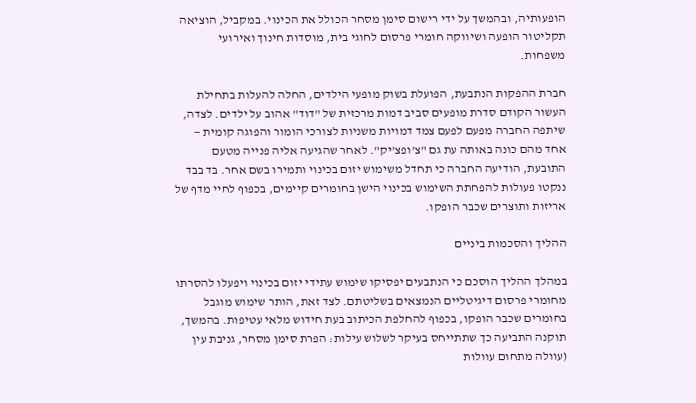הופעותיה, ובהמשך על ידי רישום סימן מסחר הכולל את הכינוי. במקביל, הוציאה תקליטור הופעה ושיווקה חומרי פרסום לחוגי בית, מוסדות חינוך ואירועי משפחות.

חברת ההפקות הנתבעת, הפועלת בשוק מופעי הילדים, החלה להעלות בתחילת העשור הקודם סדרת מופעים סביב דמות מרכזית של "דוד" אהוב על ילדים. לצדה, שיתפה החברה מפעם לפעם צמד דמויות משניות לצורכי הומור והפוגה קומית — אחד מהם כונה באותה עת גם "צ'ופצ'יק". לאחר שהגיעה אליה פנייה מטעם התובעת, הודיעה החברה כי תחדל משימוש יזום בכינוי ותמירו בשם אחר. בד בבד ננקטו פעולות להפחתת השימוש בכינוי הישן בחומרים קיימים, בכפוף לחיי מדף של אריזות ותוצרים שכבר הופקו.

ההליך והסכמות ביניים

במהלך ההליך הוסכם כי הנתבעים יפסיקו שימוש עתידי יזום בכינוי ויפעלו להסרתו מחומרי פרסום דיגיטליים הנמצאים בשליטתם. לצד זאת, הותר שימוש מוגבל בחומרים שכבר הופקו, בכפוף להחלפת הכיתוב בעת חידוש מלאי עטיפות. בהמשך, תוקנה התביעה כך שתתייחס בעיקר לשלוש עילות: הפרת סימן מסחר, גניבת עין (עוולה מתחום עוולות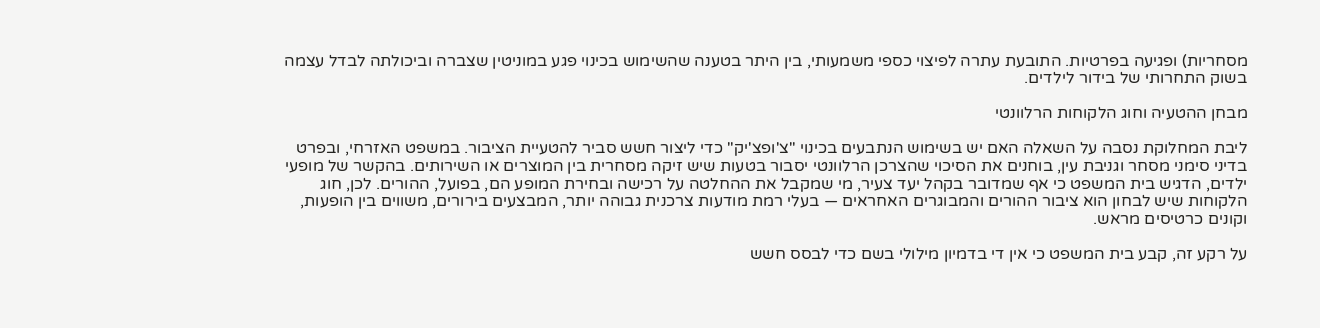מסחריות) ופגיעה בפרטיות. התובעת עתרה לפיצוי כספי משמעותי, בין היתר בטענה שהשימוש בכינוי פגע במוניטין שצברה וביכולתה לבדל עצמה בשוק התחרותי של בידור לילדים.

מבחן ההטעיה וחוג הלקוחות הרלוונטי

ליבת המחלוקת נסבה על השאלה האם יש בשימוש הנתבעים בכינוי "צ'ופצ'יק" כדי ליצור חשש סביר להטעיית הציבור. במשפט האזרחי, ובפרט בדיני סימני מסחר וגניבת עין, בוחנים את הסיכוי שהצרכן הרלוונטי יסבור בטעות שיש זיקה מסחרית בין המוצרים או השירותים. בהקשר של מופעי ילדים, הדגיש בית המשפט כי אף שמדובר בקהל יעד צעיר, מי שמקבל את ההחלטה על רכישה ובחירת המופע הם, בפועל, ההורים. לכן, חוג הלקוחות שיש לבחון הוא ציבור ההורים והמבוגרים האחראים — בעלי רמת מודעות צרכנית גבוהה יותר, המבצעים בירורים, משווים בין הופעות, וקונים כרטיסים מראש.

על רקע זה, קבע בית המשפט כי אין די בדמיון מילולי בשם כדי לבסס חשש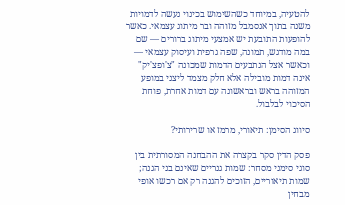להטעיה, במיוחד כשהשימוש בכינוי נעשה לדמויות משנה בתוך אנסמבל מזוהה ובר מיתוג עצמאי. כאשר להופעות התובעת יש אמצעי מיתוג ברורים — שם במה מודגש, תמונה, שפה גרפית ועיסוק עצמאי — וכאשר אצל הנתבעים הדמות שמכונה "צ'ופצ'יק" אינה דמות מובילה אלא חלק מצמד ליצני במופע המזוהה בראש ובראשונה עם דמות אחרת, פוחת הסיכוי לבלבול.

סיווג הסימן: תיאורי, מרמז או שרירותי?

פסק הדין סקר בקצרה את ההבחנה המסורתית בין סוגי סימני מסחר: שמות גנריים שאינם בני הגנה; שמות תיאוריים, הזוכים להגנה רק אם רכשו אופי מבחין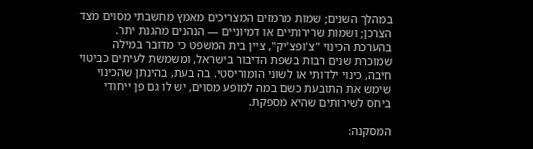במהלך השנים; שמות מרמזים המצריכים מאמץ מחשבתי מסוים מצד הצרכן; ושמות שרירותיים או דמיוניים — הנהנים מהגנת יתר. בהערכת הכינוי "צ'ופצ'יק", ציין בית המשפט כי מדובר במילה שמוכרת שנים רבות בשפת הדיבור בישראל, ומשמשת לעיתים כביטוי חיבה, כינוי ילדותי או לשוני הומוריסטי. בה בעת, בהינתן שהכינוי שימש את התובעת כשם במה למופע מסוים, יש לו גם פן ייחודי ביחס לשירותים שהיא מספקת.

המסקנה: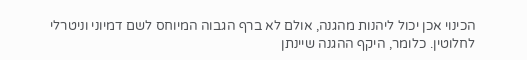הכינוי אכן יכול ליהנות מהגנה, אולם לא ברף הגבוה המיוחס לשם דמיוני וניטרלי לחלוטין. כלומר, היקף ההגנה שיינתן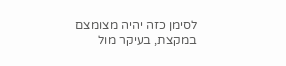לסימן כזה יהיה מצומצם במקצת, בעיקר מול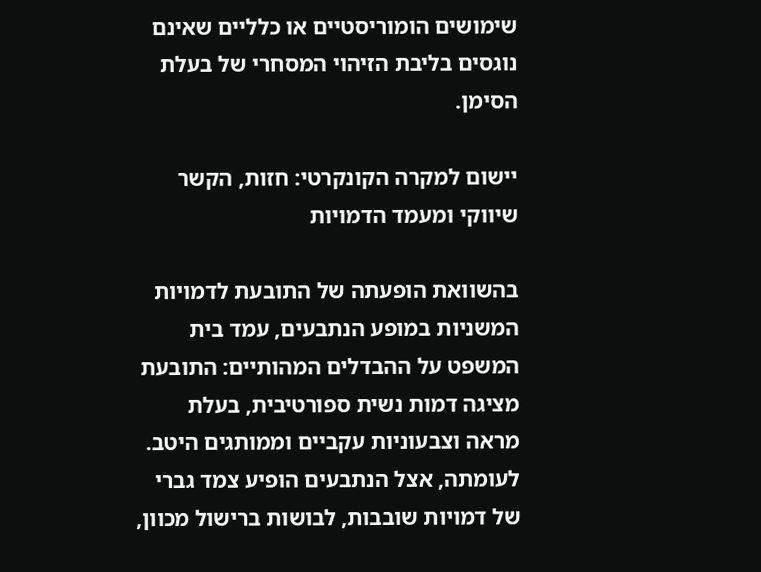שימושים הומוריסטיים או כלליים שאינם נוגסים בליבת הזיהוי המסחרי של בעלת הסימן.

יישום למקרה הקונקרטי: חזות, הקשר שיווקי ומעמד הדמויות

בהשוואת הופעתה של התובעת לדמויות המשניות במופע הנתבעים, עמד בית המשפט על ההבדלים המהותיים: התובעת מציגה דמות נשית ספורטיבית, בעלת מראה וצבעוניות עקביים וממותגים היטב. לעומתה, אצל הנתבעים הופיע צמד גברי של דמויות שובבות, לבושות ברישול מכוון,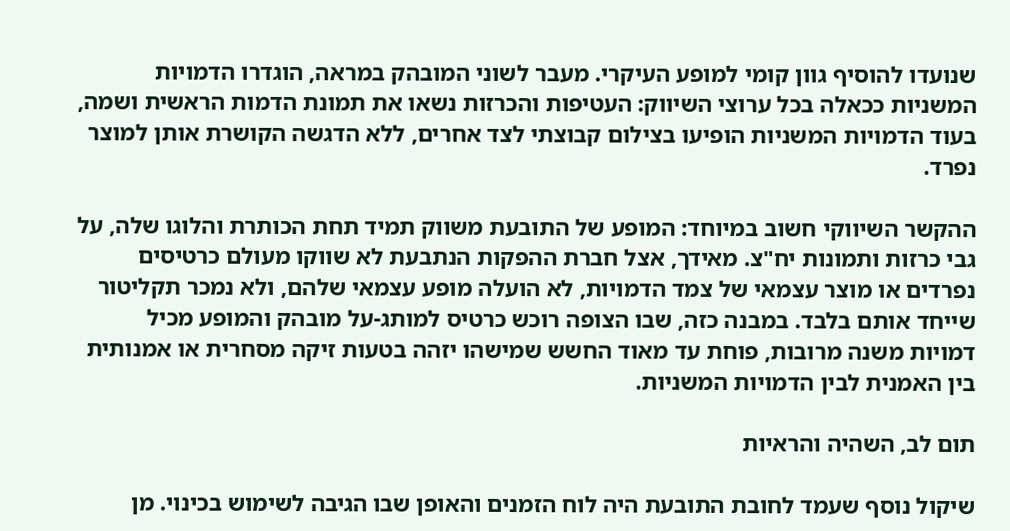שנועדו להוסיף גוון קומי למופע העיקרי. מעבר לשוני המובהק במראה, הוגדרו הדמויות המשניות ככאלה בכל ערוצי השיווק: העטיפות והכרזות נשאו את תמונת הדמות הראשית ושמה, בעוד הדמויות המשניות הופיעו בצילום קבוצתי לצד אחרים, ללא הדגשה הקושרת אותן למוצר נפרד.

ההקשר השיווקי חשוב במיוחד: המופע של התובעת משווק תמיד תחת הכותרת והלוגו שלה, על גבי כרזות ותמונות יח"צ. מאידך, אצל חברת ההפקות הנתבעת לא שווקו מעולם כרטיסים נפרדים או מוצר עצמאי של צמד הדמויות, לא הועלה מופע עצמאי שלהם, ולא נמכר תקליטור שייחד אותם בלבד. במבנה כזה, שבו הצופה רוכש כרטיס למותג-על מובהק והמופע מכיל דמויות משנה מרובות, פוחת עד מאוד החשש שמישהו יזהה בטעות זיקה מסחרית או אמנותית בין האמנית לבין הדמויות המשניות.

תום לב, השהיה והראיות

שיקול נוסף שעמד לחובת התובעת היה לוח הזמנים והאופן שבו הגיבה לשימוש בכינוי. מן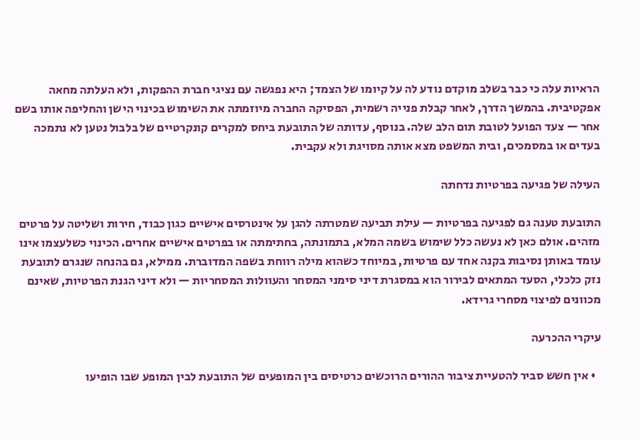הראיות עלה כי כבר בשלב מוקדם נודע לה על קיומו של הצמד; היא נפגשה עם נציגי חברת ההפקות, ולא העלתה מחאה אפקטיבית. בהמשך הדרך, לאחר קבלת פנייה רשמית, הפסיקה החברה מיוזמתה את השימוש בכינוי הישן והחליפה אותו בשם אחר — צעד הפועל לטובת תום הלב שלה. בנוסף, עדותה של התובעת ביחס למקרים קונקרטיים של בלבול נטען לא נתמכה בעדים או במסמכים, ובית המשפט מצא אותה מסויגת ולא עקבית.

העילה של פגיעה בפרטיות נדחתה

התובעת טענה גם לפגיעה בפרטיות — עילת תביעה שמטרתה להגן על אינטרסים אישיים כגון כבוד, חירות ושליטה על פרטים מזהים. אולם כאן לא נעשה כלל שימוש בשמה המלא, בתמונתה, בחתימתה או בפרטים אישיים אחרים. הכינוי כשלעצמו אינו עומד באותן נסיבות בקנה אחד עם פרטיות, במיוחד כשהוא מילה רווחת בשפה המדוברת. ממילא, גם בהנחה שנגרם לתובעת נזק כלכלי, הסעד המתאים לבירור הוא במסגרת דיני סימני המסחר והעוולות המסחריות — ולא דיני הגנת הפרטיות, שאינם מכוונים לפיצוי מסחרי גרידא.

עיקרי ההכרעה

  • אין חשש סביר להטעיית ציבור ההורים הרוכשים כרטיסים בין המופעים של התובעת לבין המופע שבו הופיעו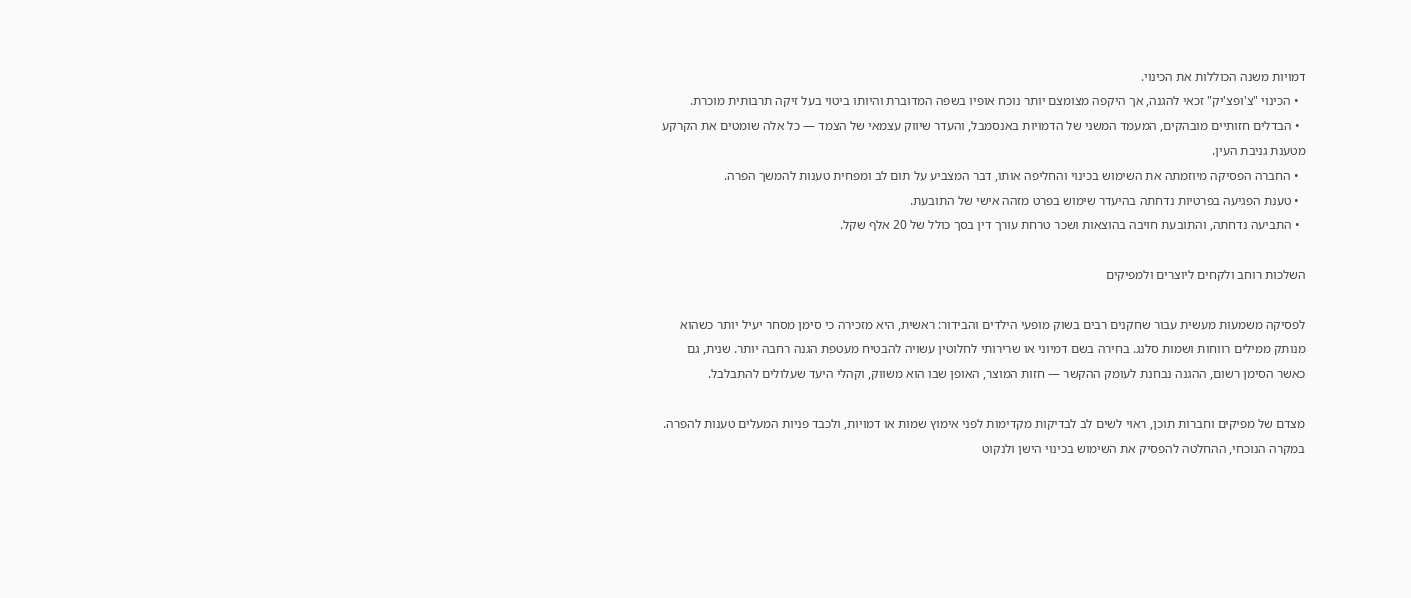דמויות משנה הכוללות את הכינוי.
  • הכינוי "צ'ופצ'יק" זכאי להגנה, אך היקפה מצומצם יותר נוכח אופיו בשפה המדוברת והיותו ביטוי בעל זיקה תרבותית מוכרת.
  • הבדלים חזותיים מובהקים, המעמד המשני של הדמויות באנסמבל, והעדר שיווק עצמאי של הצמד — כל אלה שומטים את הקרקע מטענת גניבת העין.
  • החברה הפסיקה מיוזמתה את השימוש בכינוי והחליפה אותו, דבר המצביע על תום לב ומפחית טענות להמשך הפרה.
  • טענת הפגיעה בפרטיות נדחתה בהיעדר שימוש בפרט מזהה אישי של התובעת.
  • התביעה נדחתה, והתובעת חויבה בהוצאות ושכר טרחת עורך דין בסך כולל של 20 אלף שקל.

השלכות רוחב ולקחים ליוצרים ולמפיקים

לפסיקה משמעות מעשית עבור שחקנים רבים בשוק מופעי הילדים והבידור: ראשית, היא מזכירה כי סימן מסחר יעיל יותר כשהוא מנותק ממילים רווחות ושמות סלנג. בחירה בשם דמיוני או שרירותי לחלוטין עשויה להבטיח מעטפת הגנה רחבה יותר. שנית, גם כאשר הסימן רשום, ההגנה נבחנת לעומק ההקשר — חזות המוצר, האופן שבו הוא משווק, וקהלי היעד שעלולים להתבלבל.

מצדם של מפיקים וחברות תוכן, ראוי לשים לב לבדיקות מקדימות לפני אימוץ שמות או דמויות, ולכבד פניות המעלים טענות להפרה. במקרה הנוכחי, ההחלטה להפסיק את השימוש בכינוי הישן ולנקוט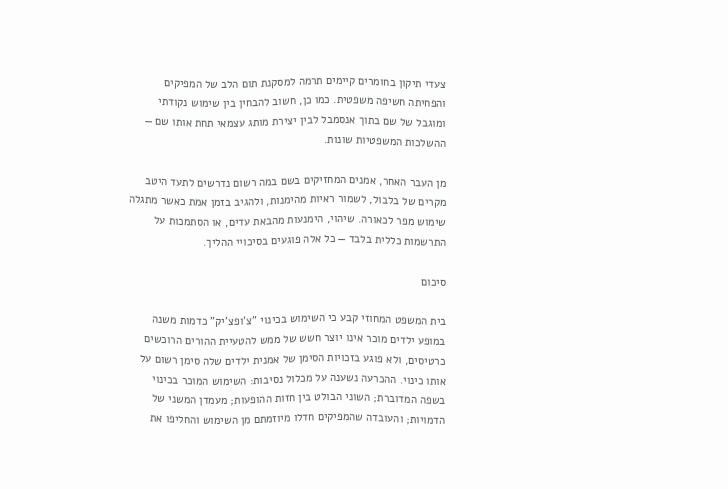צעדי תיקון בחומרים קיימים תרמה למסקנת תום הלב של המפיקים והפחיתה חשיפה משפטית. כמו כן, חשוב להבחין בין שימוש נקודתי ומוגבל של שם בתוך אנסמבל לבין יצירת מותג עצמאי תחת אותו שם — ההשלכות המשפטיות שונות.

מן העבר האחר, אמנים המחזיקים בשם במה רשום נדרשים לתעד היטב מקרים של בלבול, לשמור ראיות מהימנות, ולהגיב בזמן אמת כאשר מתגלה שימוש מפר לכאורה. שיהוי, הימנעות מהבאת עדים, או הסתמכות על התרשמות כללית בלבד — כל אלה פוגעים בסיכויי ההליך.

סיכום

בית המשפט המחוזי קבע כי השימוש בכינוי "צ'ופצ'יק" כדמות משנה במופע ילדים מוכר אינו יוצר חשש של ממש להטעיית ההורים הרוכשים כרטיסים, ולא פוגע בזכויות הסימן של אמנית ילדים שלה סימן רשום על אותו כינוי. ההכרעה נשענה על מכלול נסיבות: השימוש המוכר בכינוי בשפה המדוברת; השוני הבולט בין חזות ההופעות; מעמדן המשני של הדמויות; והעובדה שהמפיקים חדלו מיוזמתם מן השימוש והחליפו את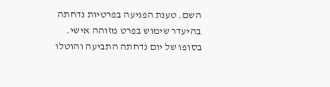השם. טענת הפגיעה בפרטיות נדחתה בהיעדר שימוש בפרט מזוהה אישי. בסופו של יום נדחתה התביעה והוטלו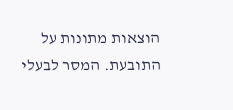הוצאות מתונות על התובעת. המסר לבעלי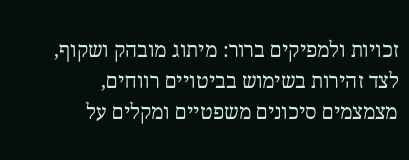זכויות ולמפיקים ברור: מיתוג מובהק ושקוף, לצד זהירות בשימוש בביטויים רווחים, מצמצמים סיכונים משפטיים ומקלים על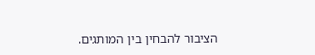הציבור להבחין בין המותגים.